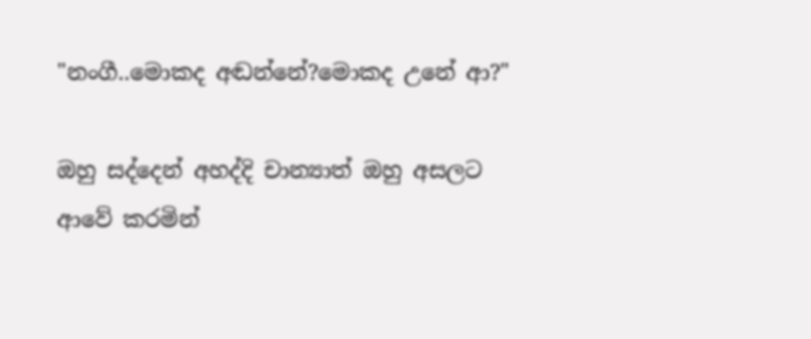"නංගී..මොකද අඬන්නේ?මොකද උනේ ආ?"

ඔහු සද්දෙන් අහද්දි චාන්‍යාත් ඔහු අසලට ආවේ කරමින්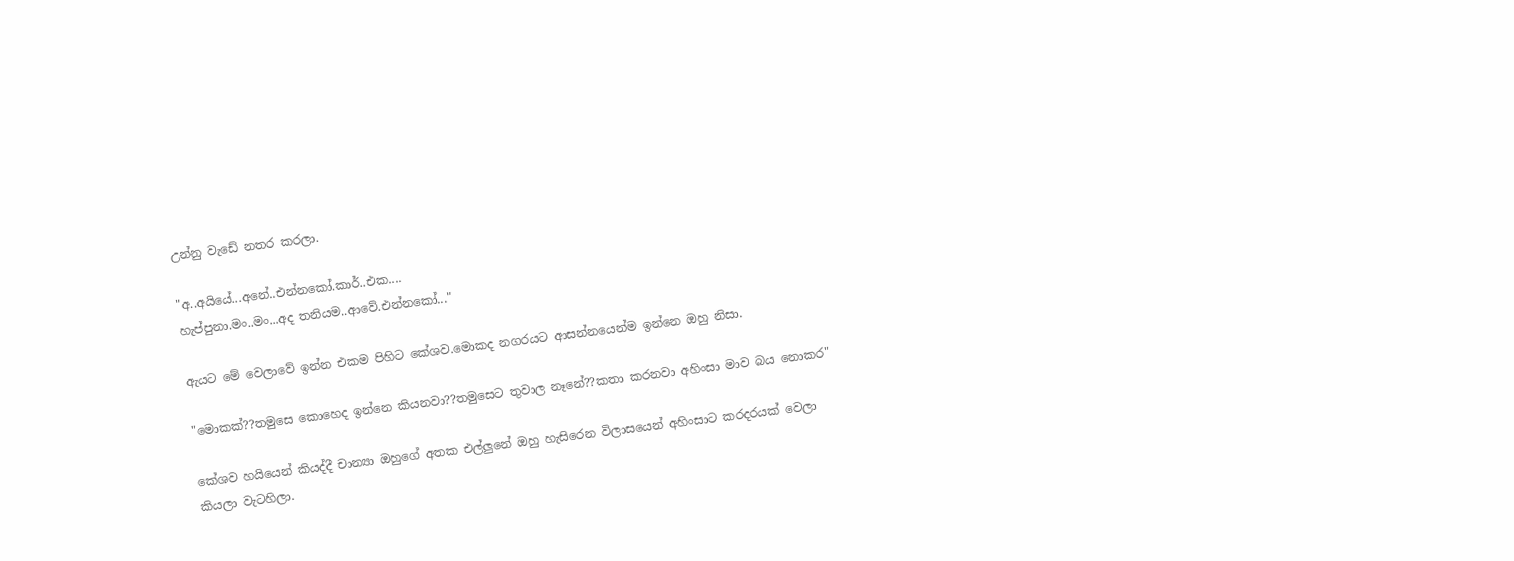උන්නු වැඩේ නතර කරලා.

"අ..අයියේ...අනේ..එන්නකෝ.කාර්..එක....
හැප්පුනා.මං..මං...අද තනියම..ආවේ.එන්නකෝ..."

ඇයට මේ වෙලාවේ ඉන්න එකම පිහිට කේශව.මොකද නගරයට ආසන්නයෙන්ම ඉන්නෙ ඔහු නිසා.

"මොකක්??තමුසෙ කොහෙද ඉන්නෙ කියනවා??තමුසෙට තුවාල නෑනේ??කතා කරනවා අහිංසා මාව බය නොකර"

කේශව හයියෙන් කියද්දී චාන්‍යා ඔහුගේ අතක එල්ලුනේ ඔහු හැසිරෙන විලාසයෙන් අහිංසාට කරදරයක් වෙලා කියලා වැටහිලා.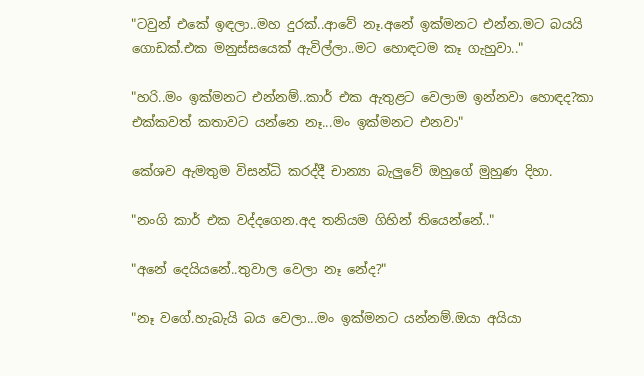"ටවුන් එකේ ඉඳලා..මහ දුරක්..ආවේ නෑ.අනේ ඉක්මනට එන්න.මට බයයි ගොඩක්.එක මනුස්සයෙක් ඇවිල්ලා..මට හොඳටම කෑ ගැහුවා.."

"හරි..මං ඉක්මනට එන්නම්..කාර් එක ඇතුළට වෙලාම ඉන්නවා හොඳද?කා එක්කවත් කතාවට යන්නෙ නෑ...මං ඉක්මනට එනවා"

කේශව ඇමතුම විසන්ධි කරද්දී චාන්‍යා බැලුවේ ඔහුගේ මුහුණ දිහා.

"නංගි කාර් එක වද්දගෙන.අද තනියම ගිහින් තියෙන්නේ.."

"අනේ දෙයියනේ..තුවාල වෙලා නෑ නේද?"

"නෑ වගේ.හැබැයි බය වෙලා...මං ඉක්මනට යන්නම්.ඔයා අයියා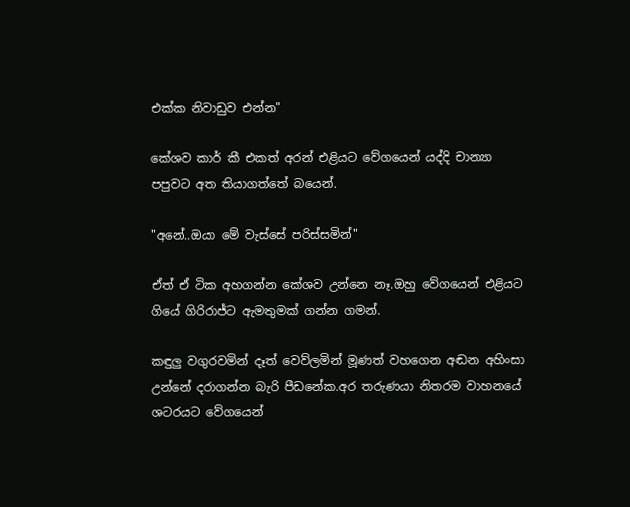එක්ක නිවාඩුව එන්න"

කේශව කාර් කී එකත් අරන් එළියට වේගයෙන් යද්දි චාන්‍යා පපුවට අත තියාගත්තේ බයෙන්.

"අනේ..ඔයා මේ වැස්සේ පරිස්සමින්"

ඒත් ඒ ටික අහගන්න කේශව උන්නෙ නෑ.ඔහු වේගයෙන් එළියට ගියේ ගිරිරාජ්ට ඇමතුමක් ගන්න ගමන්.

කඳුලු වගුරවමින් දෑත් වෙව්ලමින් මූණත් වහගෙන අඬන අහිංසා උන්නේ දරාගන්න බැරි පීඩනේක.අර තරුණයා නිතරම වාහනයේ ශටරයට වේගයෙන්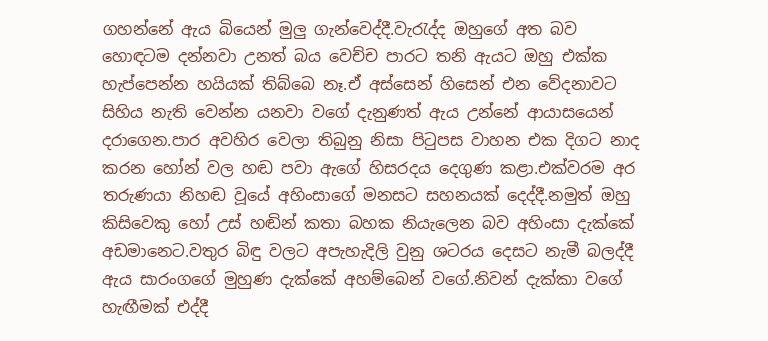ගහන්නේ ඇය බියෙන් මුලු ගැන්වෙද්දී.වැරැද්ද ඔහුගේ අත බව හොඳටම දන්නවා උනත් බය වෙච්ච පාරට තනි ඇයට ඔහු එක්ක හැප්පෙන්න හයියක් තිබ්බෙ නෑ.ඒ අස්සෙන් හිසෙන් එන වේදනාවට සිහිය නැති වෙන්න යනවා වගේ දැනුණත් ඇය උන්නේ ආයාසයෙන් දරාගෙන.පාර අවහිර වෙලා තිබුනු නිසා පිටුපස වාහන එක දිගට නාද කරන හෝන් වල හඬ පවා ඇගේ හිසරදය දෙගුණ කළා.එක්වරම අර තරුණයා නිහඬ වූයේ අහිංසාගේ මනසට සහනයක් දෙද්දී.නමුත් ඔහු කිසිවෙකු හෝ උස් හඬින් කතා බහක නියැලෙන බව අහිංසා දැක්කේ අඩමානෙට.වතුර බිඳු වලට අපැහැදිලි වුනු ශටරය දෙසට නැමී බලද්දී ඇය සාරංගගේ මුහුණ දැක්කේ අහම්බෙන් වගේ.නිවන් දැක්කා වගේ හැඟීමක් එද්දී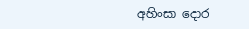අහිංසා දොර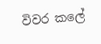විවර කලේ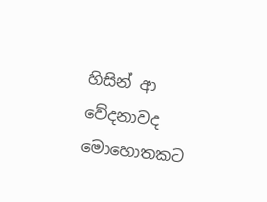හිසින් ආ වේදනාවද මොහොතකට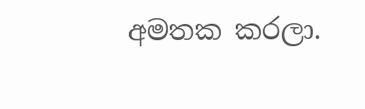අමතක කරලා.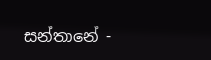සන්තානේ -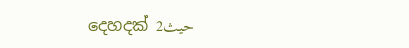දෙහදක් 2حيث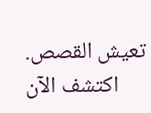تعيش القصص. اكتشف الآن